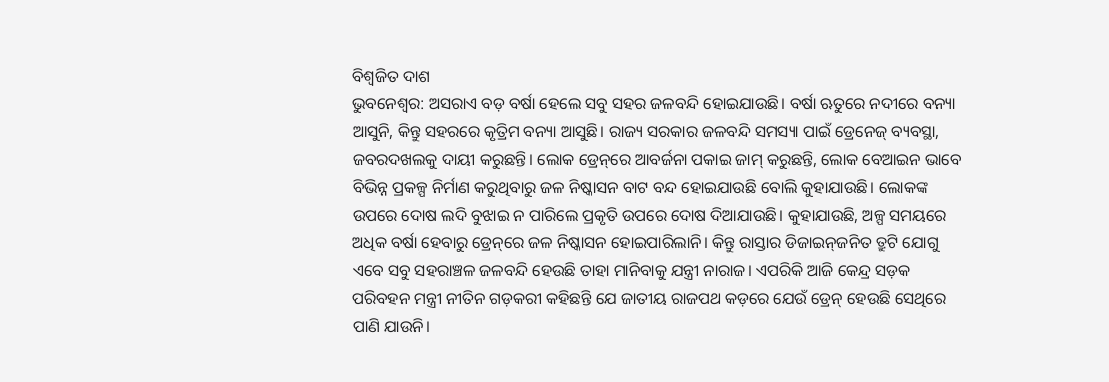ବିଶ୍ବଜିତ ଦାଶ
ଭୁବନେଶ୍ବର: ଅସରାଏ ବଡ଼ ବର୍ଷା ହେଲେ ସବୁ ସହର ଜଳବନ୍ଦି ହୋଇଯାଉଛି। ବର୍ଷା ଋତୁରେ ନଦୀରେ ବନ୍ୟା ଆସୁନି, କିନ୍ତୁ ସହରରେ କୃତ୍ରିମ ବନ୍ୟା ଆସୁଛି। ରାଜ୍ୟ ସରକାର ଜଳବନ୍ଦି ସମସ୍ୟା ପାଇଁ ଡ୍ରେନେଜ୍ ବ୍ୟବସ୍ଥା, ଜବରଦଖଲକୁ ଦାୟୀ କରୁଛନ୍ତି। ଲୋକ ଡ୍ରେନ୍‌ରେ ଆବର୍ଜନା ପକାଇ ଜାମ୍ କରୁଛନ୍ତି, ଲୋକ ବେଆଇନ ଭାବେ ବିଭିନ୍ନ ପ୍ରକଳ୍ପ ନିର୍ମାଣ କରୁଥିବାରୁ ଜଳ ନିଷ୍କାସନ ବାଟ ବନ୍ଦ ହୋଇଯାଉଛି ବୋଲି କୁହାଯାଉଛି। ଲୋକଙ୍କ ଉପରେ ଦୋଷ ଲଦି ‌ବୁଝାଇ ନ ପାରିଲେ ପ୍ରକୃତି ଉପରେ ଦୋଷ ଦିଆଯାଉଛି। କୁହାଯାଉଛି, ଅଳ୍ପ ସମୟରେ ଅଧିକ ବର୍ଷା ହେବାରୁ ଡ୍ରେନ୍‌ରେ ଜଳ ନିଷ୍କାସନ ହୋଇପାରିଲାନି। କିନ୍ତୁ ରାସ୍ତାର ଡିଜାଇନ୍‌ଜନିତ ତ୍ରୁଟି ଯୋଗୁ ଏବେ ସବୁ ସହରାଞ୍ଚଳ ଜଳବନ୍ଦି ହେଉଛି ତାହା ମାନିବାକୁ ଯନ୍ତ୍ରୀ ନାରାଜ। ଏପରିକି ଆଜି କେନ୍ଦ୍ର ସଡ଼କ ପରିବହନ ମନ୍ତ୍ରୀ ନୀତିନ ଗଡ଼କରୀ କହିଛନ୍ତି ଯେ ଜାତୀୟ ରାଜପଥ କଡ଼ରେ ଯେଉଁ ଡ୍ରେନ୍ ହେଉଛି ସେଥିରେ ପାଣି ଯାଉନି।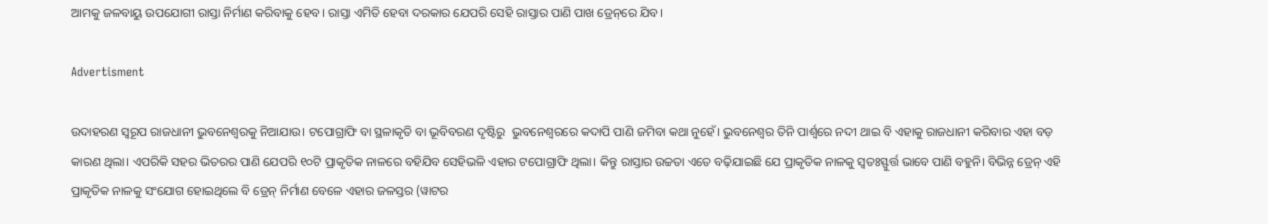ଆମକୁ ଜଳବାୟୁ ଉପଯୋଗୀ ରାସ୍ତା ନିର୍ମାଣ କରିବାକୁ ହେବ। ରାସ୍ତା ଏମିତି ହେବା ଦରକାର ଯେପରି ସେହି ରାସ୍ତାର ପାଣି ପାଖ ଡ୍ରେନ୍‌ରେ ଯିବ।

Advertisment

ଉଦାହରଣ ସ୍ବରୂପ ରାଜଧାନୀ ଭୁବନେଶ୍ବରକୁ ନିଆଯାଉ। ଟପୋଗ୍ରାଫି ବା ସ୍ଥଳାକୃତି ବା ଭୂବିବରଣ ଦୃଷ୍ଟିରୁ  ଭୁବନେଶ୍ବରରେ କଦାପି ପାଣି ଜମିବା କଥା ନୁହେଁ। ଭୁବନେଶ୍ବର ତିନି ପାର୍ଶ୍ବରେ ନଦୀ ଥାଇ ବି ଏହାକୁ ରାଜଧାନୀ କରିବାର ଏହା ବଡ଼ କାରଣ ଥିଲା। ଏପରିକି ସହର ଭିତରର ପାଣି ଯେପରି ୧୦ଟି ପ୍ରାକୃତିକ ନାଳରେ ବହିଯିବ ସେହିଭଳି ଏହାର ଟପୋଗ୍ରାଫି ଥିଲା। କିନ୍ତୁ ରାସ୍ତାର ଉଚ୍ଚତା ଏତେ ବଢ଼ିଯାଇଛି ଯେ ପ୍ରାକୃତିକ ନାଳକୁ ସ୍ବତଃସ୍ଫୁର୍ତ୍ତ ଭାବେ ପାଣି ବହୁନି। ବିଭିନ୍ନ ଡ୍ରେନ୍‌ ଏହି ପ୍ରାକୃତିକ ନାଳକୁ ସଂଯୋଗ ହୋଇଥିଲେ ବି ଡ୍ରେନ୍‌ ନିର୍ମାଣ ବେଳେ ଏହାର ଜଳସ୍ତର (ୱାଟର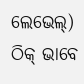ଲେଭେଲ୍) ଠିକ୍ ଭାବେ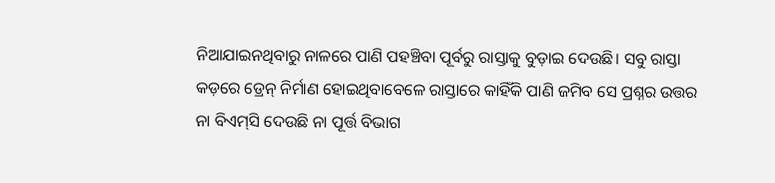ନିଆଯାଇନଥିବାରୁ ନାଳରେ ପାଣି ପହଞ୍ଚିବା ପୂର୍ବରୁ ରାସ୍ତାକୁ ବୁଡ଼ାଇ ଦେଉଛି। ସବୁ ରାସ୍ତା କଡ଼ରେ ଡ୍ରେନ୍ ନିର୍ମାଣ ହୋଇଥିବାବେଳେ ରାସ୍ତାରେ କାହିଁକି ପାଣି ଜମିବ ସେ ପ୍ରଶ୍ନର ଉତ୍ତର ନା ବିଏମ୍‌ସି ଦେଉଛି ନା ପୂର୍ତ୍ତ ବିଭାଗ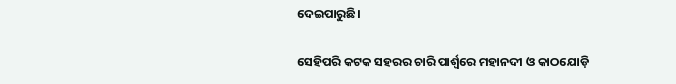ଦେଇପାରୁଛି।

ସେହିପରି କଟକ ସହରର ଚାରି ପାର୍ଶ୍ବରେ ମହାନଦୀ ଓ କାଠଯୋଡ଼ି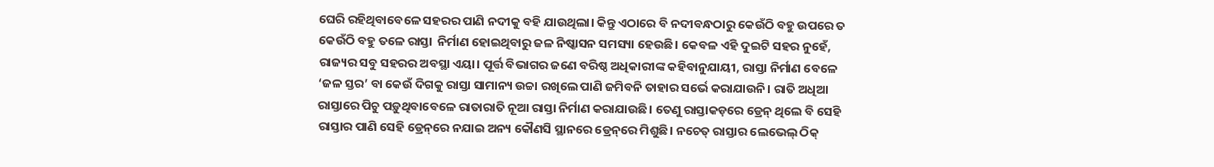ଘେରି ରହିଥିବାବେଳେ ସହରର ପାଣି ନଦୀକୁ ବହି ଯାଉଥିଲା। କିନ୍ତୁ ଏଠାରେ ବି ନଦୀବନ୍ଧଠାରୁ କେଉଁଠି ବହୁ ଉପରେ ତ କେଉଁଠି ବହୁ ତଳେ ରାସ୍ତା  ନିର୍ମାଣ ହୋଇଥିବାରୁ ଜଳ ନିଷ୍କାସନ ସମସ୍ୟା ହେଉଛି। କେବଳ ଏହି ଦୁଇଟି ସହର ନୁହେଁ, ରାଜ୍ୟର ସବୁ ସହରର ଅବସ୍ଥା ଏୟା। ପୂର୍ତ୍ତ ବିଭାଗର ଜଣେ ବରିଷ୍ଠ ଅଧିକାରୀଙ୍କ କହିବାନୁଯାୟୀ, ରାସ୍ତା ନିର୍ମାଣ ବେଳେ ‘ଜଳ ସ୍ତର’ ବା କେଉଁ ଦିଗକୁ ରାସ୍ତା ସାମାନ୍ୟ ଉଚ୍ଚା ରଖିଲେ ପାଣି ଜମିବନି ତାହାର ସର୍ଭେ କରାଯାଉନି। ରାତି ଅଧିଆ ରାସ୍ତାରେ ପିଚୁ ପଡ଼ୁଥିବାବେଳେ ରାତାରାତି ନୂଆ ରାସ୍ତା ନିର୍ମାଣ କରାଯାଉଛି। ତେଣୁ ରାସ୍ତାକଡ଼ରେ ଡ୍ରେନ୍‌ ଥିଲେ ବି ସେହି ରାସ୍ତାର ପାଣି ସେହି ଡ୍ରେନ୍‌ରେ ନଯାଇ ଅନ୍ୟ କୌଣସି ସ୍ଥାନରେ ଡ୍ରେନ୍‌ରେ ମିଶୁଛି। ନଚେତ୍ ରାସ୍ତା‌ର ଲେଭେଲ୍ ଠିକ୍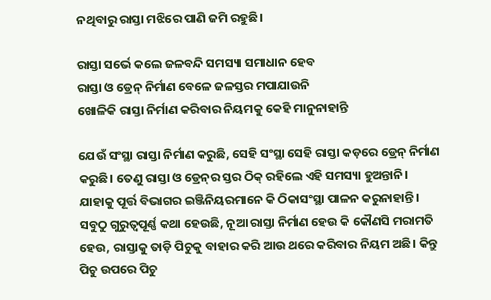ନଥିବାରୁ ରାସ୍ତା ମଝିରେ ପାଣି ଜମି ରହୁଛି।

ରାସ୍ତା ସର୍ଭେ କଲେ ଜଳବନ୍ଦି ସମସ୍ୟା ସମାଧାନ ହେବ
ରାସ୍ତା ଓ ଡ୍ରେନ୍‌ ନିର୍ମାଣ ବେଳେ ଜଳସ୍ତର ମପାଯାଉନି
ଖୋଳିକି ରାସ୍ତା ନିର୍ମାଣ କରିବାର ନିୟମକୁ କେହି ମାନୁନାହାନ୍ତି

ଯେଉଁ ସଂସ୍ଥା ରାସ୍ତା ନିର୍ମାଣ କରୁଛି, ସେହି ସଂସ୍ଥା ସେହି ରାସ୍ତା କଡ଼ରେ ଡ୍ରେନ୍ ନିର୍ମାଣ କରୁଛି। ତେଣୁ ରାସ୍ତା ଓ ଡ୍ରେନ୍‌ର ସ୍ତର ଠିକ୍ ରହିଲେ ଏହି ସମସ୍ୟା ହୁଅନ୍ତାନି। ଯାହାକୁ ପୂର୍ତ୍ତ ବିଭାଗର ଇଞ୍ଜିନିୟରମାନେ କି ଠିକାସଂସ୍ଥା ପାଳନ କରୁନାହାନ୍ତି। ସବୁଠୁ ଗୁରୁତ୍ବପୂର୍ଣ୍ଣ କଥା ହେଉଛି, ନୂଆ ରାସ୍ତା ନିର୍ମାଣ ହେଉ କି କୌଣସି ମରାମତି ହେଉ, ରାସ୍ତାକୁ ତାଡ଼ି ପିଚୁକୁ ବାହାର କରି ଆଉ ଥରେ କରିବାର ନିୟମ ଅଛି। କିନ୍ତୁ ପିଚୁ ଉପରେ ପିଚୁ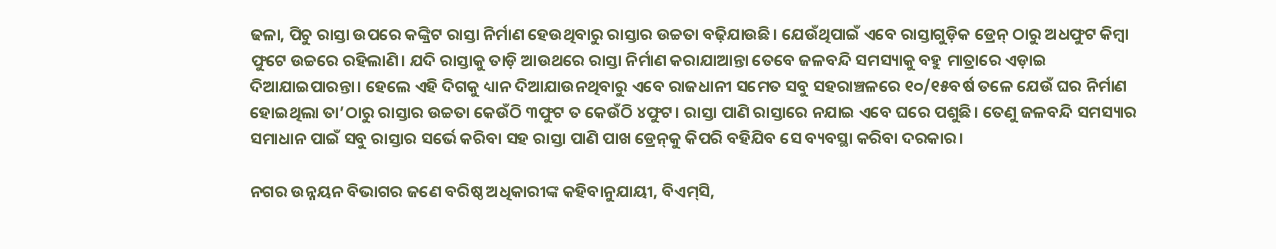ଢଳା, ପିଚୁ ରାସ୍ତା ଉପରେ କଙ୍କ୍ରିଟ ରାସ୍ତା ନିର୍ମାଣ ହେଉଥିବାରୁ ରାସ୍ତାର ଉଚ୍ଚତା ବଢ଼ିଯାଉଛି। ଯେଉଁଥିପାଇଁ ଏବେ ରାସ୍ତାଗୁଡ଼ିକ ଡ୍ରେନ୍‌ ଠାରୁ ଅଧଫୁଟ କିମ୍ବା ଫୁଟେ ଉଚ୍ଚରେ ରହିଲାଣି। ଯଦି ରାସ୍ତାକୁ ତାଡ଼ି ଆଉଥରେ ରାସ୍ତା ନିର୍ମାଣ କରାଯାଆନ୍ତା ତେବେ ଜଳବନ୍ଦି ସମସ୍ୟାକୁ ବହୁ ମାତ୍ରାରେ ଏଡ଼ାଇ ଦିଆଯାଇପାରନ୍ତା। ହେଲେ ଏହି ଦିଗକୁ ଧ୍ୟାନ ଦିଆଯାଉନଥିବାରୁ ଏବେ ରାଜଧାନୀ ସମେତ ସବୁ ସହରାଞ୍ଚଳରେ ୧୦/୧୫ବର୍ଷ ତଳେ ଯେଉଁ ଘର ନିର୍ମାଣ ହୋଇଥିଲା ତା’ଠାରୁ ରାସ୍ତାର ଉଚ୍ଚତା କେଉଁଠି ୩ଫୁଟ ତ କେଉଁଠି ୪ଫୁଟ। ରାସ୍ତା ପାଣି ରାସ୍ତାରେ ନଯାଇ ଏବେ ଘରେ ପଶୁଛି। ତେଣୁ ଜଳବନ୍ଦି ସମସ୍ୟାର ସମାଧାନ ପାଇଁ ସବୁ ରାସ୍ତାର ସର୍ଭେ କରିବା ସହ ରାସ୍ତା ପାଣି ପାଖ ଡ୍ରେନ୍‌କୁ କିପରି ବହିଯିବ ସେ ବ୍ୟବସ୍ଥା କରିବା ଦରକାର।

ନଗର ଉନ୍ନୟନ ବିଭାଗର ଜଣେ ବରିଷ୍ଠ ଅଧିକାରୀଙ୍କ କହିବାନୁଯାୟୀ, ବିଏମ୍‌ସି,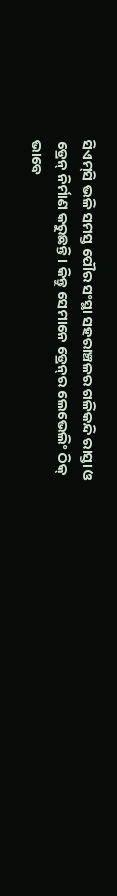ସିଏମ୍‌ସି ଭଳି ସମସ୍ତ ପୌର ସଂସ୍ଥା ସହରାଞ୍ଚଳର ଗଳିକନ୍ଦି ରାସ୍ତା ଓ ଡ୍ରେନ୍ ନିର୍ମାଣ କରୁଛନ୍ତି। କିନ୍ତୁ ସେମାନେ ଡ୍ରେନ୍‌ର ଲେଭେଲିଂ ଠିକ୍ ଭାବେ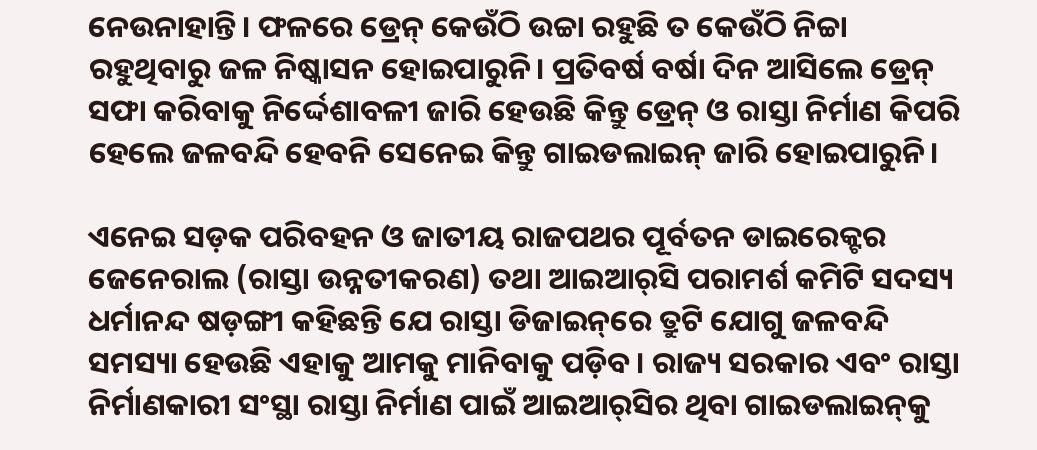ନେଉନାହାନ୍ତି। ଫଳରେ ଡ୍ରେନ୍ କେଉଁଠି ଉଚ୍ଚା ରହୁଛି ତ କେଉଁଠି ନିଚ୍ଚା ରହୁଥିବାରୁ ଜଳ ନିଷ୍କାସନ ହୋଇପାରୁନି। ପ୍ରତିବର୍ଷ ବର୍ଷା ଦିନ ଆସିଲେ ଡ୍ରେନ୍ ସଫା କରିବାକୁ ନିର୍ଦ୍ଦେଶାବଳୀ ଜାରି ହେଉଛି କିନ୍ତୁ ଡ୍ରେନ୍ ଓ ରାସ୍ତା ନିର୍ମାଣ କିପରି ହେଲେ ଜଳବନ୍ଦି ହେବନି ସେନେଇ କିନ୍ତୁ ଗାଇଡଲାଇନ୍ ଜାରି ହୋଇପାରୁନି।

ଏନେଇ ସଡ଼କ ପରିବହନ ଓ ଜାତୀୟ ରାଜପଥର ପୂର୍ବତନ ଡାଇରେକ୍ଟର ଜେନେରାଲ (ରାସ୍ତା ଉନ୍ନତୀକରଣ) ତଥା ଆଇଆର୍‌ସି ପରାମର୍ଶ କମିଟି ସଦସ୍ୟ ଧର୍ମାନନ୍ଦ ଷଡ଼ଙ୍ଗୀ କହିଛନ୍ତି ଯେ ରାସ୍ତା ଡିଜାଇନ୍‌ରେ ତ୍ରୁଟି ଯୋଗୁ ଜଳବନ୍ଦି ସମସ୍ୟା ହେଉଛି ଏହାକୁ ଆମକୁ ମାନିବାକୁ ପଡ଼ିବ। ରାଜ୍ୟ ସରକାର ଏବଂ ରାସ୍ତା ନିର୍ମାଣକାରୀ ସଂସ୍ଥା ରାସ୍ତା ନିର୍ମାଣ ପାଇଁ ଆଇଆର୍‌ସିର ଥିବା ଗାଇଡଲାଇନ୍‌କୁ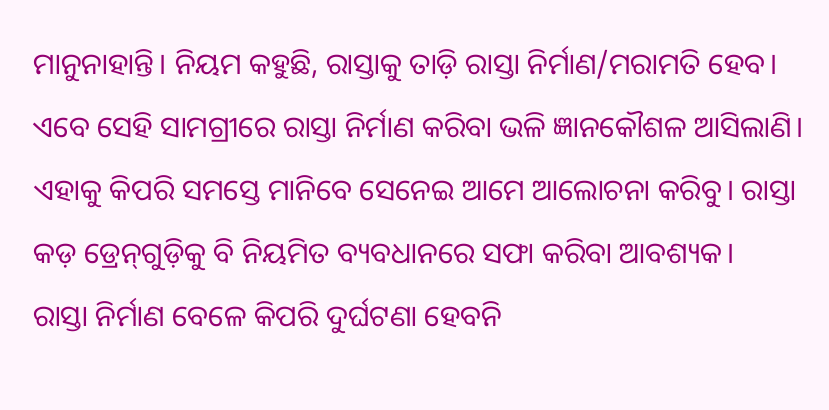ମାନୁନାହାନ୍ତି। ନିୟମ କହୁଛି, ରାସ୍ତାକୁ ତାଡ଼ି ରାସ୍ତା ନିର୍ମାଣ/ମରାମତି ହେବ। ଏବେ ସେହି ସାମଗ୍ରୀରେ ରାସ୍ତା ନିର୍ମାଣ କରିବା ଭଳି ଜ୍ଞାନକୌଶଳ ଆସିଲାଣି। ଏହାକୁ କିପରି ସମସ୍ତେ ମାନିବେ ସେନେଇ ଆମେ ଆଲୋଚନା କରିବୁ। ରାସ୍ତା କଡ଼ ଡ୍ରେନ୍‌ଗୁଡ଼ିକୁ ବି ନିୟମିତ ବ୍ୟବଧାନରେ ସଫା କରିବା ଆବଶ୍ୟକ।
ରାସ୍ତା ନିର୍ମାଣ ବେଳେ କିପରି ଦୁର୍ଘଟଣା ହେବନି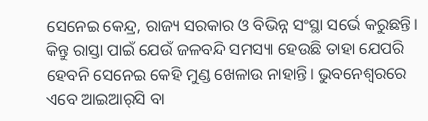ସେନେଇ କେନ୍ଦ୍ର, ରାଜ୍ୟ ସରକାର ଓ ବିଭିନ୍ନ ସଂସ୍ଥା ସର୍ଭେ କରୁଛନ୍ତି। କିନ୍ତୁ ରାସ୍ତା ପାଇଁ ଯେଉଁ ଜଳବନ୍ଦି ସମସ୍ୟା ହେଉଛି ତାହା ଯେପରି ହେବନି ସେନେଇ କେହି ମୁଣ୍ଡ ଖେଳାଉ ନାହାନ୍ତି। ଭୁବନେଶ୍ବରରେ ଏବେ ଆଇଆର୍‌ସି ବା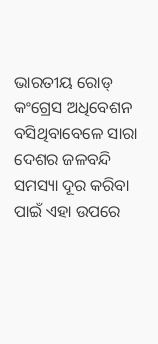ଭାରତୀୟ ରୋଡ୍‌ କଂଗ୍ରେସ ଅଧିବେଶନ ବସିଥିବାବେଳେ ସାରା ଦେଶର ଜଳବନ୍ଦି ସମସ୍ୟା ଦୂର କରିବା ପାଇଁ ଏହା ଉପରେ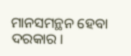ମାନସମନ୍ଥନ ହେବା ଦରକାର।